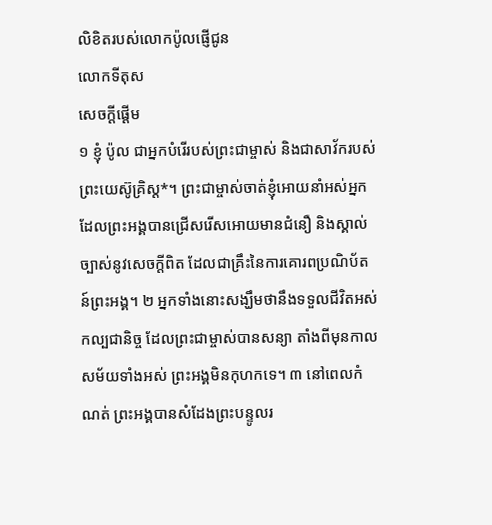លិខិតរបស់លោកប៉ូលផ្ញើជូន
លោកទីតុស
សេចក្ដីផ្ដើម
១ ខ្ញុំ ប៉ូល ជាអ្នកបំរើរបស់ព្រះជាម្ចាស់ និងជាសាវ័ករបស់ព្រះយេស៊ូគ្រិស្ដ*។ ព្រះជាម្ចាស់ចាត់ខ្ញុំអោយនាំអស់អ្នកដែលព្រះអង្គបានជ្រើសរើសអោយមានជំនឿ និងស្គាល់ច្បាស់នូវសេចក្ដីពិត ដែលជាគ្រឹះនៃការគោរពប្រណិប័តន៍ព្រះអង្គ។ ២ អ្នកទាំងនោះសង្ឃឹមថានឹងទទួលជីវិតអស់កល្បជានិច្ច ដែលព្រះជាម្ចាស់បានសន្យា តាំងពីមុនកាលសម័យទាំងអស់ ព្រះអង្គមិនកុហកទេ។ ៣ នៅពេលកំណត់ ព្រះអង្គបានសំដែងព្រះបន្ទូលរ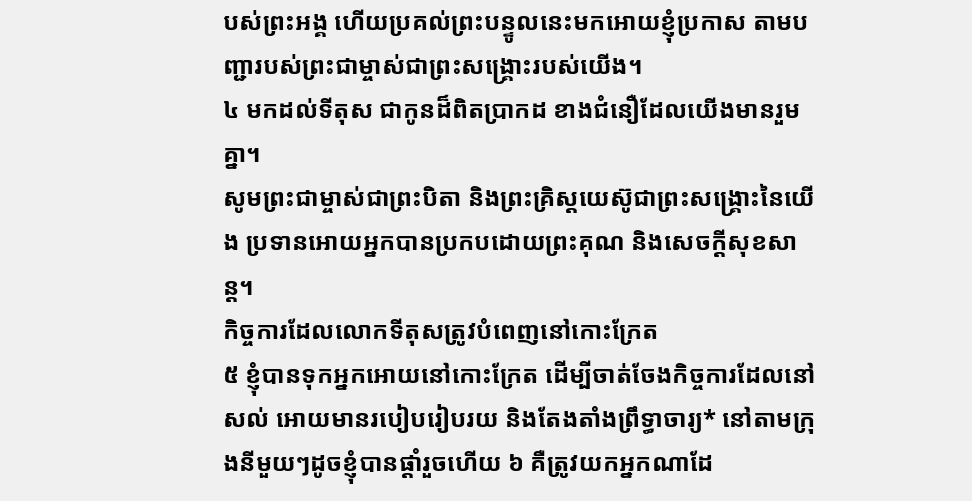បស់ព្រះអង្គ ហើយប្រគល់ព្រះបន្ទូលនេះមកអោយខ្ញុំប្រកាស តាមបញ្ជារបស់ព្រះជាម្ចាស់ជាព្រះសង្គ្រោះរបស់យើង។
៤ មកដល់ទីតុស ជាកូនដ៏ពិតប្រាកដ ខាងជំនឿដែលយើងមានរួមគ្នា។
សូមព្រះជាម្ចាស់ជាព្រះបិតា និងព្រះគ្រិស្ដយេស៊ូជាព្រះសង្គ្រោះនៃយើង ប្រទានអោយអ្នកបានប្រកបដោយព្រះគុណ និងសេចក្ដីសុខសាន្ត។
កិច្ចការដែលលោកទីតុសត្រូវបំពេញនៅកោះក្រែត
៥ ខ្ញុំបានទុកអ្នកអោយនៅកោះក្រែត ដើម្បីចាត់ចែងកិច្ចការដែលនៅសល់ អោយមានរបៀបរៀបរយ និងតែងតាំងព្រឹទ្ធាចារ្យ* នៅតាមក្រុងនីមួយៗដូចខ្ញុំបានផ្ដាំរួចហើយ ៦ គឺត្រូវយកអ្នកណាដែ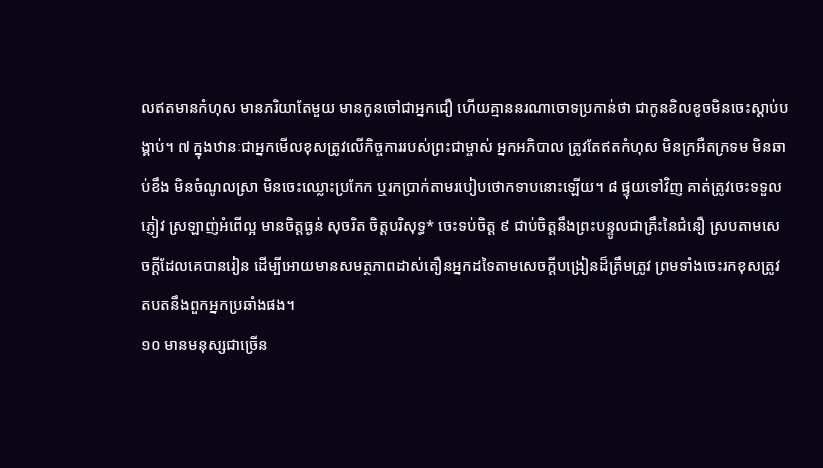លឥតមានកំហុស មានភរិយាតែមួយ មានកូនចៅជាអ្នកជឿ ហើយគ្មាននរណាចោទប្រកាន់ថា ជាកូនខិលខូចមិនចេះស្ដាប់បង្គាប់។ ៧ ក្នុងឋានៈជាអ្នកមើលខុសត្រូវលើកិច្ចការរបស់ព្រះជាម្ចាស់ អ្នកអភិបាល ត្រូវតែឥតកំហុស មិនក្រអឺតក្រទម មិនឆាប់ខឹង មិនចំណូលស្រា មិនចេះឈ្លោះប្រកែក ឬរកប្រាក់តាមរបៀបថោកទាបនោះឡើយ។ ៨ ផ្ទុយទៅវិញ គាត់ត្រូវចេះទទួលភ្ញៀវ ស្រឡាញ់អំពើល្អ មានចិត្តធ្ងន់ សុចរិត ចិត្តបរិសុទ្ធ* ចេះទប់ចិត្ត ៩ ជាប់ចិត្តនឹងព្រះបន្ទូលជាគ្រឹះនៃជំនឿ ស្របតាមសេចក្ដីដែលគេបានរៀន ដើម្បីអោយមានសមត្ថភាពដាស់តឿនអ្នកដទៃតាមសេចក្ដីបង្រៀនដ៏ត្រឹមត្រូវ ព្រមទាំងចេះរកខុសត្រូវតបតនឹងពួកអ្នកប្រឆាំងផង។
១០ មានមនុស្សជាច្រើន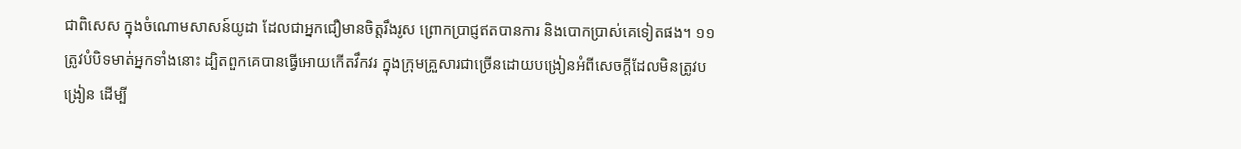ជាពិសេស ក្នុងចំណោមសាសន៍យូដា ដែលជាអ្នកជឿមានចិត្តរឹងរូស ព្រោកប្រាជ្ញឥតបានការ និងបោកប្រាស់គេទៀតផង។ ១១ ត្រូវបំបិទមាត់អ្នកទាំងនោះ ដ្បិតពួកគេបានធ្វើអោយកើតវឹកវរ ក្នុងក្រុមគ្រួសារជាច្រើនដោយបង្រៀនអំពីសេចក្ដីដែលមិនត្រូវបង្រៀន ដើម្បី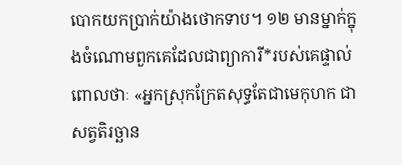បោកយកប្រាក់យ៉ាងថោកទាប។ ១២ មានម្នាក់ក្នុងចំណោមពួកគេដែលជាព្យាការី*របស់គេផ្ទាល់ពោលថាៈ «អ្នកស្រុកក្រែតសុទ្ធតែជាមេកុហក ជាសត្វតិរច្ឆាន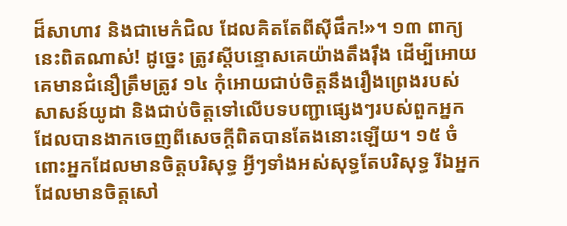ដ៏សាហាវ និងជាមេកំជិល ដែលគិតតែពីស៊ីផឹក!»។ ១៣ ពាក្យនេះពិតណាស់! ដូច្នេះ ត្រូវស្ដីបន្ទោសគេយ៉ាងតឹងរ៉ឹង ដើម្បីអោយគេមានជំនឿត្រឹមត្រូវ ១៤ កុំអោយជាប់ចិត្តនឹងរឿងព្រេងរបស់សាសន៍យូដា និងជាប់ចិត្តទៅលើបទបញ្ជាផ្សេងៗរបស់ពួកអ្នកដែលបានងាកចេញពីសេចក្ដីពិតបានតែងនោះឡើយ។ ១៥ ចំពោះអ្នកដែលមានចិត្តបរិសុទ្ធ អ្វីៗទាំងអស់សុទ្ធតែបរិសុទ្ធ រីឯអ្នកដែលមានចិត្តសៅ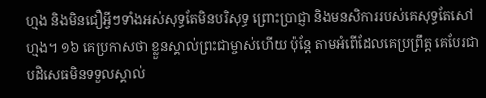ហ្មង និងមិនជឿអ្វីៗទាំងអស់សុទ្ធតែមិនបរិសុទ្ធ ព្រោះប្រាជ្ញា និងមនសិការរបស់គេសុទ្ធតែសៅហ្មង។ ១៦ គេប្រកាសថា ខ្លួនស្គាល់ព្រះជាម្ចាស់ហើយ ប៉ុន្តែ តាមអំពើដែលគេប្រព្រឹត្ត គេបែរជាបដិសេធមិនទទួលស្គាល់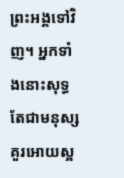ព្រះអង្គទៅវិញ។ អ្នកទាំងនោះសុទ្ធតែជាមនុស្សគួរអោយស្អ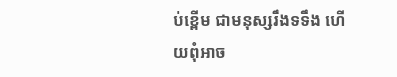ប់ខ្ពើម ជាមនុស្សរឹងទទឹង ហើយពុំអាច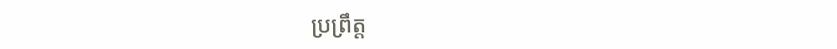ប្រព្រឹត្ត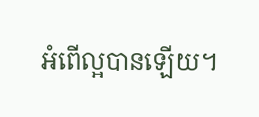អំពើល្អបានឡើយ។